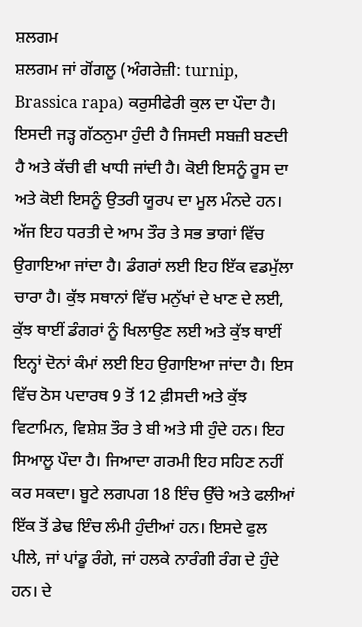ਸ਼ਲਗਮ
ਸ਼ਲਗਮ ਜਾਂ ਗੋਂਗਲੂ (ਅੰਗਰੇਜ਼ੀ: turnip, Brassica rapa) ਕਰੁਸੀਫੇਰੀ ਕੁਲ ਦਾ ਪੌਦਾ ਹੈ। ਇਸਦੀ ਜੜ੍ਹ ਗੱਠਨੁਮਾ ਹੁੰਦੀ ਹੈ ਜਿਸਦੀ ਸਬਜ਼ੀ ਬਣਦੀ ਹੈ ਅਤੇ ਕੱਚੀ ਵੀ ਖਾਧੀ ਜਾਂਦੀ ਹੈ। ਕੋਈ ਇਸਨੂੰ ਰੂਸ ਦਾ ਅਤੇ ਕੋਈ ਇਸਨੂੰ ਉਤਰੀ ਯੂਰਪ ਦਾ ਮੂਲ ਮੰਨਦੇ ਹਨ। ਅੱਜ ਇਹ ਧਰਤੀ ਦੇ ਆਮ ਤੌਰ ਤੇ ਸਭ ਭਾਗਾਂ ਵਿੱਚ ਉਗਾਇਆ ਜਾਂਦਾ ਹੈ। ਡੰਗਰਾਂ ਲਈ ਇਹ ਇੱਕ ਵਡਮੁੱਲਾ ਚਾਰਾ ਹੈ। ਕੁੱਝ ਸਥਾਨਾਂ ਵਿੱਚ ਮਨੁੱਖਾਂ ਦੇ ਖਾਣ ਦੇ ਲਈ, ਕੁੱਝ ਥਾਈਂ ਡੰਗਰਾਂ ਨੂੰ ਖਿਲਾਉਣ ਲਈ ਅਤੇ ਕੁੱਝ ਥਾਈਂ ਇਨ੍ਹਾਂ ਦੋਨਾਂ ਕੰਮਾਂ ਲਈ ਇਹ ਉਗਾਇਆ ਜਾਂਦਾ ਹੈ। ਇਸ ਵਿੱਚ ਠੋਸ ਪਦਾਰਥ 9 ਤੋਂ 12 ਫ਼ੀਸਦੀ ਅਤੇ ਕੁੱਝ ਵਿਟਾਮਿਨ, ਵਿਸ਼ੇਸ਼ ਤੌਰ ਤੇ ਬੀ ਅਤੇ ਸੀ ਹੁੰਦੇ ਹਨ। ਇਹ ਸਿਆਲੂ ਪੌਦਾ ਹੈ। ਜਿਆਦਾ ਗਰਮੀ ਇਹ ਸਹਿਣ ਨਹੀਂ ਕਰ ਸਕਦਾ। ਬੂਟੇ ਲਗਪਗ 18 ਇੰਚ ਉੱਚੇ ਅਤੇ ਫਲੀਆਂ ਇੱਕ ਤੋਂ ਡੇਢ ਇੰਚ ਲੰਮੀ ਹੁੰਦੀਆਂ ਹਨ। ਇਸਦੇ ਫੁਲ ਪੀਲੇ, ਜਾਂ ਪਾਂਡੂ ਰੰਗੇ, ਜਾਂ ਹਲਕੇ ਨਾਰੰਗੀ ਰੰਗ ਦੇ ਹੁੰਦੇ ਹਨ। ਦੇ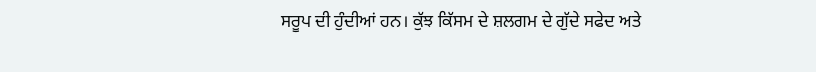ਸਰੂਪ ਦੀ ਹੁੰਦੀਆਂ ਹਨ। ਕੁੱਝ ਕਿੱਸਮ ਦੇ ਸ਼ਲਗਮ ਦੇ ਗੁੱਦੇ ਸਫੇਦ ਅਤੇ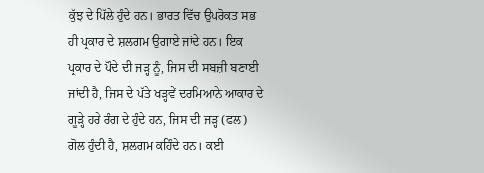ਕੁੱਝ ਦੇ ਪਿੱਲੇ ਹੁੰਦੇ ਹਨ। ਭਾਰਤ ਵਿੱਚ ਉਪਰੋਕਤ ਸਭ ਹੀ ਪ੍ਰਕਾਰ ਦੇ ਸ਼ਲਗਮ ਉਗਾਏ ਜਾਂਦੇ ਹਨ। ਇਕ ਪ੍ਰਕਾਰ ਦੇ ਪੌਦੇ ਦੀ ਜੜ੍ਹ ਨੂੰ, ਜਿਸ ਦੀ ਸਬਜ਼ੀ ਬਣਾਈ ਜਾਂਦੀ ਹੈ, ਜਿਸ ਦੇ ਪੱਤੇ ਖੜ੍ਹਵੇਂ ਦਰਮਿਆਨੇ ਆਕਾਰ ਦੇ ਗੂੜ੍ਹੇ ਹਰੇ ਰੰਗ ਦੇ ਹੁੰਦੇ ਹਨ, ਜਿਸ ਦੀ ਜੜ੍ਹ (ਫਲ) ਗੋਲ ਹੁੰਦੀ ਹੈ, ਸ਼ਲਗਮ ਕਹਿੰਦੇ ਹਨ। ਕਈ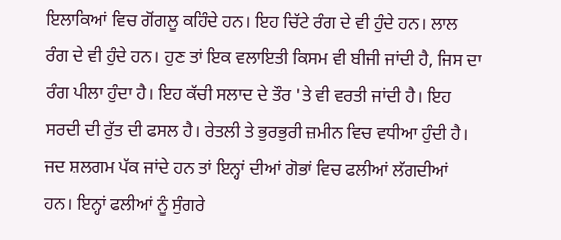ਇਲਾਕਿਆਂ ਵਿਚ ਗੋਂਗਲੂ ਕਹਿੰਦੇ ਹਨ। ਇਹ ਚਿੱਟੇ ਰੰਗ ਦੇ ਵੀ ਹੁੰਦੇ ਹਨ। ਲਾਲ ਰੰਗ ਦੇ ਵੀ ਹੁੰਦੇ ਹਨ। ਹੁਣ ਤਾਂ ਇਕ ਵਲਾਇਤੀ ਕਿਸਮ ਵੀ ਬੀਜੀ ਜਾਂਦੀ ਹੈ, ਜਿਸ ਦਾ ਰੰਗ ਪੀਲਾ ਹੁੰਦਾ ਹੈ। ਇਹ ਕੱਚੀ ਸਲਾਦ ਦੇ ਤੌਰ 'ਤੇ ਵੀ ਵਰਤੀ ਜਾਂਦੀ ਹੈ। ਇਹ ਸਰਦੀ ਦੀ ਰੁੱਤ ਦੀ ਫਸਲ ਹੈ। ਰੇਤਲੀ ਤੇ ਭੁਰਭੁਰੀ ਜ਼ਮੀਨ ਵਿਚ ਵਧੀਆ ਹੁੰਦੀ ਹੈ। ਜਦ ਸ਼ਲਗਮ ਪੱਕ ਜਾਂਦੇ ਹਨ ਤਾਂ ਇਨ੍ਹਾਂ ਦੀਆਂ ਗੋਭਾਂ ਵਿਚ ਫਲੀਆਂ ਲੱਗਦੀਆਂ ਹਨ। ਇਨ੍ਹਾਂ ਫਲੀਆਂ ਨੂੰ ਸੁੰਗਰੇ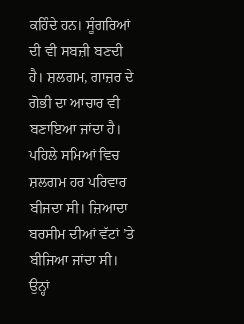ਕਹਿੰਦੇ ਹਨ। ਸੂੰਗਰਿਆਂ ਦੀ ਵੀ ਸਬਜ਼ੀ ਬਣਦੀ ਹੈ। ਸ਼ਲਗਮ, ਗਾਜ਼ਰ ਦੇ ਗੋਭੀ ਦਾ ਆਚਾਰ ਵੀ ਬਣਾਇਆ ਜਾਂਦਾ ਹੈ। ਪਹਿਲੇ ਸਮਿਆਂ ਵਿਚ ਸ਼ਲਗਮ ਹਰ ਪਰਿਵਾਰ ਬੀਜਦਾ ਸੀ। ਜ਼ਿਆਦਾ ਬਰਸੀਮ ਦੀਆਂ ਵੱਟਾਂ ’ਤੇ ਬੀਜਿਆ ਜਾਂਦਾ ਸੀ। ਉਨ੍ਹਾਂ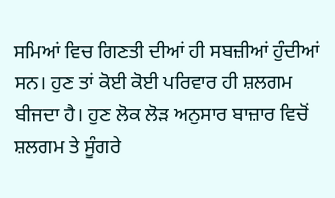ਸਮਿਆਂ ਵਿਚ ਗਿਣਤੀ ਦੀਆਂ ਹੀ ਸਬਜ਼ੀਆਂ ਹੁੰਦੀਆਂ ਸਨ। ਹੁਣ ਤਾਂ ਕੋਈ ਕੋਈ ਪਰਿਵਾਰ ਹੀ ਸ਼ਲਗਮ ਬੀਜਦਾ ਹੈ। ਹੁਣ ਲੋਕ ਲੋੜ ਅਨੁਸਾਰ ਬਾਜ਼ਾਰ ਵਿਚੋਂ ਸ਼ਲਗਮ ਤੇ ਸੂੰਗਰੇ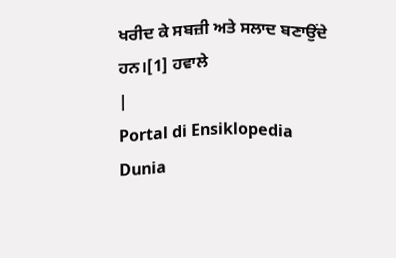ਖਰੀਦ ਕੇ ਸਬਜ਼ੀ ਅਤੇ ਸਲਾਦ ਬਣਾਉਂਦੇ ਹਨ।[1] ਹਵਾਲੇ
|
Portal di Ensiklopedia Dunia